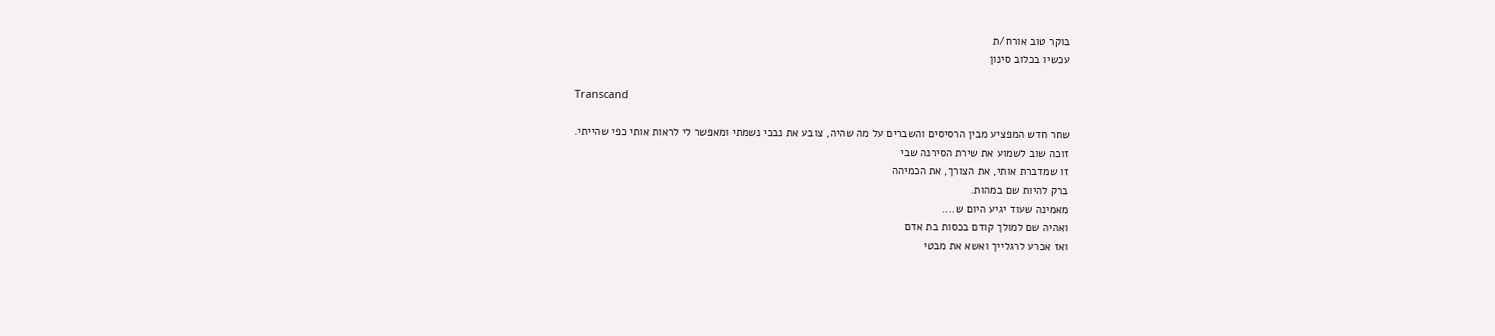בוקר טוב אורח/ת
עכשיו בכלוב סינון

Transcand

שחר חדש המפציע מבין הרסיסים והשברים על מה שהיה, צובע את נבכי נשמתי ומאפשר לי לראות אותי כפי שהייתי.
זוכה שוב לשמוע את שירת הסירנה שבי
זו שמדברת אותי, את הצורך, את הכמיהה
ברק להיות שם במהות.
מאמינה שעוד יגיע היום ש....
ואהיה שם למולך קודם בכסות בת אדם
ואז אכרע לרגלייך ואשא את מבטי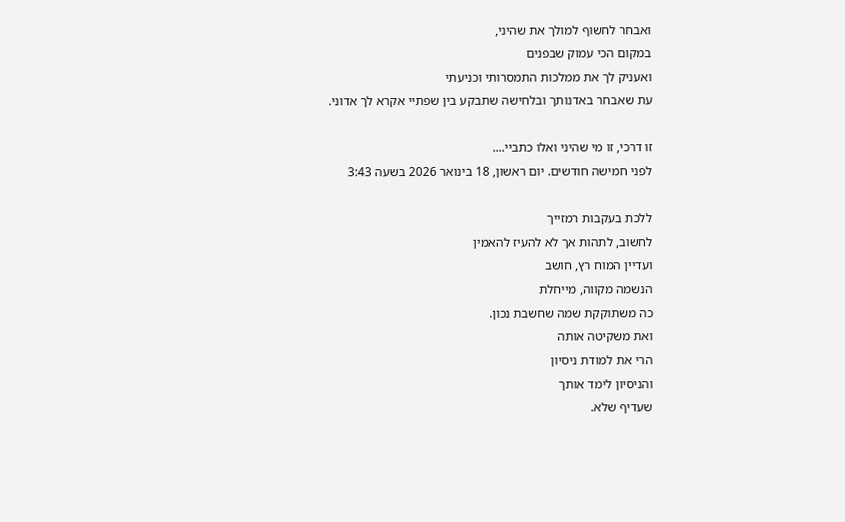ואבחר לחשוף למולך את שהיני,
במקום הכי עמוק שבפנים
ואעניק לך את ממלכות התמסרותי וכניעתי
עת שאבחר באדנותך ובלחישה שתבקע בין שפתיי אקרא לך אדוני.

זו דרכי, זו מי שהיני ואלו כתביי....
לפני חמישה חודשים. יום ראשון, 18 בינואר 2026 בשעה 3:43

ללכת בעקבות רמזייך
לחשוב, לתהות אך לא להעיז להאמין
ועדיין המוח רץ, חושב
הנשמה מקווה, מייחלת
כה משתוקקת שמה שחשבת נכון.
ואת משקיטה אותה
הרי את למודת ניסיון
והניסיון לימד אותך
שעדיף שלא.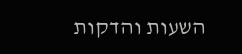השעות והדקות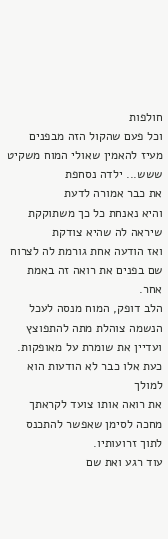חולפות
וכל פעם שהקול הזה מבפנים
מעיז להאמין שאולי המוח משקיט
ששש... ילדה נסחפת
את כבר אמורה לדעת
והיא נאנחת כל כך משתוקקת
שיראה לה שהיא צודקת
ואז הודעה אחת גורמת לה לצרוח
שם בפנים את רואה זה באמת אחר.
הלב דופק, המוח מנסה לעכל
הנשמה צוהלת מתה להתפוצץ
ועדיין את שומרת על מאופקות.
כעת אלו כבר לא הודעות הוא למולך
את רואה אותו צועד לקראתך
מחכה לסימן שאפשר להתכנס
לתוך זרועותיו.
עוד רגע ואת שם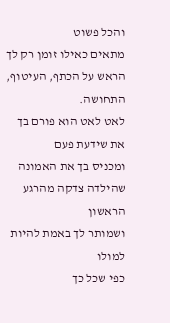והכל פשוט
מתאים כאילו זומן רק לך
הראש על הכתף, העיטוף, התחושה.
לאט לאט הוא פורם בך
את שידעת פעם
ומכניס בך את האמונה
שהילדה צדקה מהרגע הראשון
ושמותר לך באמת להיות למולו
כפי שכל כך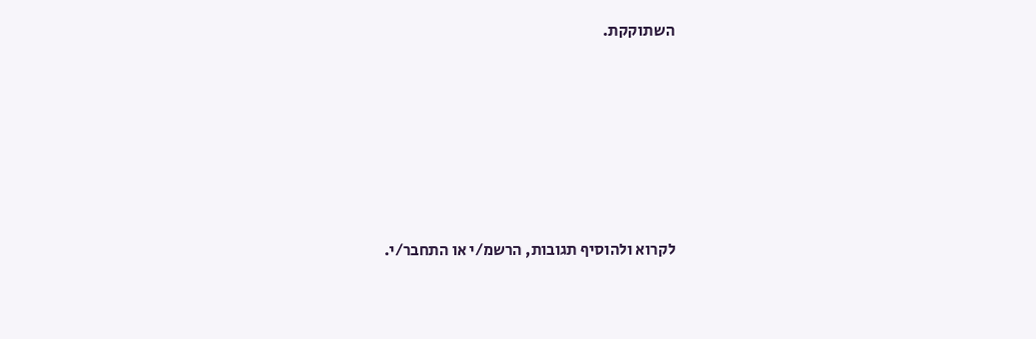השתוקקת.








לקרוא ולהוסיף תגובות, הרשמ/י או התחבר/י.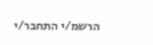הרשמ/י התחבר/י